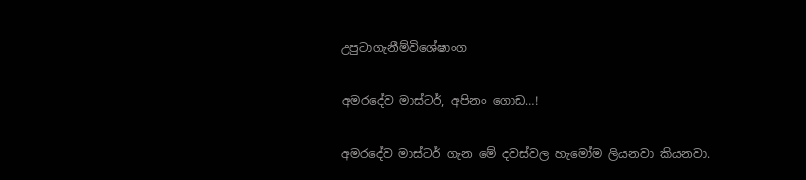උපුටාගැනීම්විශේෂාංග

අමරදේව මාස්ටර්, අපිනං ගොඩ…!

අමරදේව මාස්ටර් ගැන මේ දවස්වල හැමෝම ලියනවා කියනවා.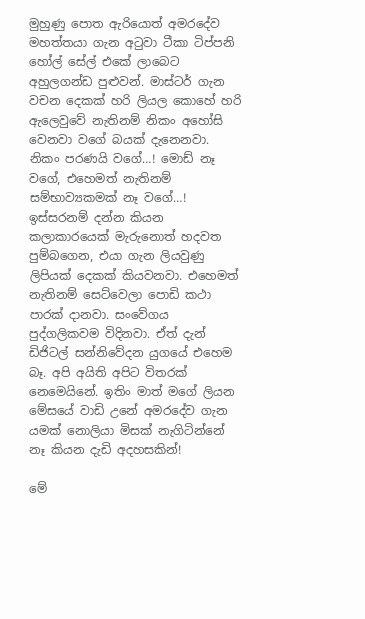මුහුණු පොත ඇරියොත් අමරදේව මහත්තයා ගැන අටුවා ටීකා ටිප්පනි හෝල් සේල් එකේ ලාබෙට අහුලගන්ඩ පුළුවන්. මාස්ටර් ගැන වචන දෙකක් හරි ලියල කොහේ හරි ඇලෙවුවේ නැතිනම් නිකං අහෝසි වෙනවා වගේ බයක් දැනෙනවා. නිකං පරණයි වගේ…! මොඩ් නෑ වගේ, එහෙමත් නැතිනම් සම්භාව්‍යකමක් නෑ වගේ…! ඉස්සරනම් දන්න කියන කලාකාරයෙක් මැරුනොත් හදවත පුම්බගෙන, එයා ගැන ලියවුණු ලිපියක් දෙකක් කියවනවා. එහෙමත් නැතිනම් සෙට්වෙලා පොඩි කථා පාරක් දානවා. සංවේගය පුද්ගලිකවම විදිනවා. ඒත් දැන් ඩිජිටල් සන්නිවේදන යුගයේ එහෙම බෑ. අපි අයිති අපිට විතරක් නෙමෙයිනේ. ඉතිං මාත් මගේ ලියන මේසයේ වාඩි උනේ අමරදේව ගැන යමක් නොලියා මිසක් නැගිටින්නේ නෑ කියන දැඩි අදහසකින්!

මේ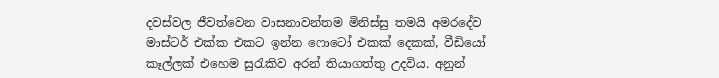දවස්වල ජීවත්වෙන වාසනාවන්තම මිනිස්සු තමයි අමරදේව මාස්ටර් එක්ක එකට ඉන්න ෆොටෝ එකක් දෙකක්, වීඩියෝ කෑල්ලක් එහෙම සුරැකිව අරන් තියාගත්තු උදවිය. අනුන්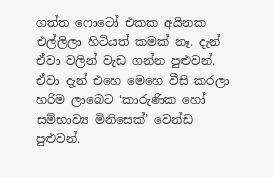ගත්ත ෆොටෝ එකක අයිනක එල්ලිලා හිටියත් කමක් නෑ. දැන් ඒවා වලින් වැඩ ගන්න පුළුවන්. ඒවා දැන් එහෙ මෙහෙ වීසි කරලා හරිම ලාබෙට ‘කාරුණික හෝ සම්භාව්‍ය මිනිසෙක්’ වෙන්ඩ පුළුවන්.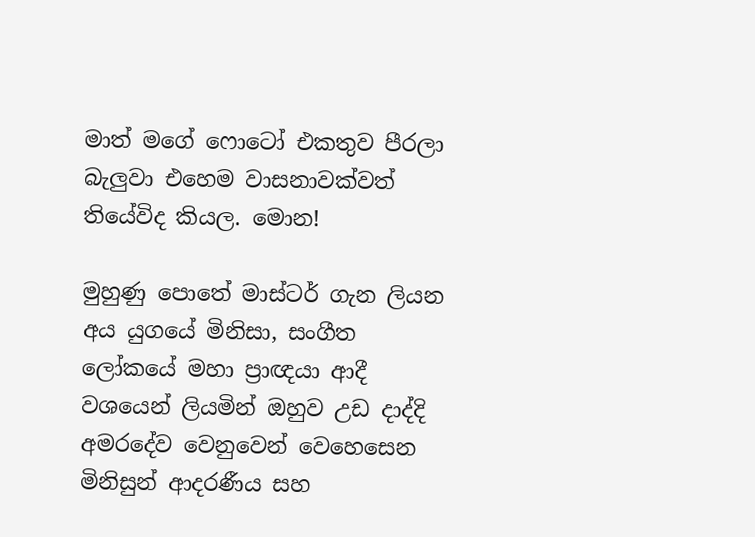මාත් මගේ ෆොටෝ එකතුව පීරලා බැලුවා එහෙම වාසනාවක්වත් තියේවිද කියල. මොන!

මුහුණු පොතේ මාස්ටර් ගැන ලියන අය යුගයේ මිනිසා, සංගීත ලෝකයේ මහා ප්‍රාඥයා ආදී වශයෙන් ලියමින් ඔහුව උඩ දාද්දි අමරදේව වෙනුවෙන් වෙහෙසෙන මිනිසුන් ආදරණීය සහ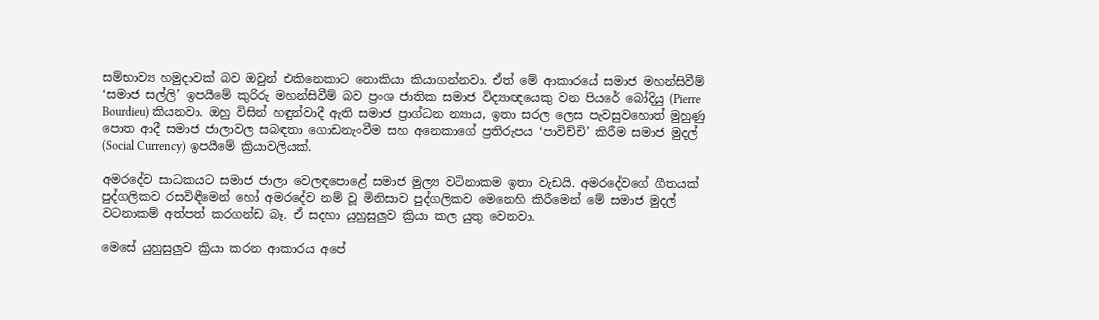සම්භාව්‍ය හමුදාවක් බව ඔවුන් එකිනෙකාට නොකියා කියාගන්නවා. ඒත් මේ ආකාරයේ සමාජ මහන්සිවීම් ‘සමාජ සල්ලි’ ඉපයීමේ කුරිරු මහන්සිවීම් බව ප්‍රංශ ජාතික සමාජ විද්‍යාඥයෙකු වන පියරේ බෝදියු (Pierre Bourdieu) කියනවා. ඔහු විසින් හඳුන්වාදී ඇති සමාජ ප්‍රාග්ධන න්‍යාය, ඉතා සරල ලෙස පැවසුවහොත් මුහුණු පොත ආදී සමාජ ජාලාවල සබඳතා ගොඩනැංවීම සහ අනෙකාගේ ප්‍රතිරුපය ‘පාවිච්චි’ කිරීම සමාජ මුදල් (Social Currency) ඉපයීමේ ක්‍රියාවලියක්.

අමරදේව සාධකයට සමාජ ජාලා වෙලඳපොළේ සමාජ මුල්‍ය වටිනාකම ඉතා වැඩයි. අමරදේවගේ ගීතයක් පුද්ගලිකව රසවිඳීමෙන් හෝ අමරදේව නම් වූ මිනිසාව පුද්ගලිකව මෙනෙහි කිරීමෙන් මේ සමාජ මුදල් වටනාකම් අත්පත් කරගන්ඩ බෑ. ඒ සදහා යුහුසුලුව ක්‍රියා කල යුතු වෙනවා.

මෙසේ යුහුසුලුව ක්‍රියා කරන ආකාරය අපේ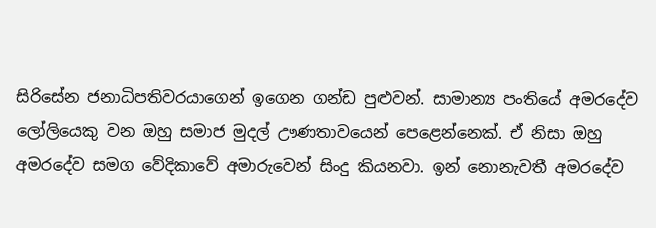සිරිසේන ජනාධිපතිවරයාගෙන් ඉගෙන ගන්ඩ පුළුවන්. සාමාන්‍ය පංතියේ අමරදේව ලෝලියෙකු වන ඔහු සමාජ මුදල් ඌණතාවයෙන් පෙළෙන්නෙක්. ඒ නිසා ඔහු අමරදේව සමග වේදිකාවේ අමාරුවෙන් සිංදු කියනවා. ඉන් නොනැවතී අමරදේව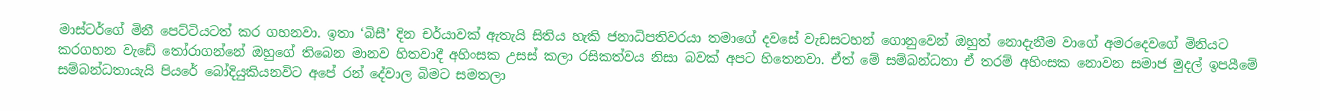මාස්ටර්ගේ මිනී පෙට්ටියටත් කර ගහනවා. ඉතා ‘බිසී’ දින චර්යාවක් ඇතැයි සිතිය හැකි ජනාධිපතිවරයා තමාගේ දවසේ වැඩසටහන් ගොනුවෙන් ඔහුත් නොදැනීම වාගේ අමරදෙවගේ මිනියට කරගහන වැඩේ තෝරාගන්නේ ඔහුගේ තිබෙන මානව හිතවාදී අහිංසක උසස් කලා රසිකත්වය නිසා බවක් අපට හිතෙනවා. ඒත් මේ සම්බන්ධතා ඒ තරම් අහිංසක නොවන සමාජ මුදල් ඉපයීමේ සම්බන්ධතායැයි පියරේ බෝදියුකියනවිට අපේ රන් දේවාල බිමට සමතලා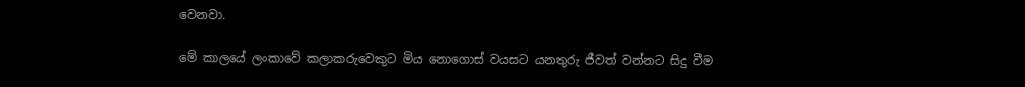වෙනවා.

මේ කාලයේ ලංකාවේ කලාකරුවෙකුට මිය නොගොස් වයසට යනතුරු ජීවත් වන්නට සිදු වීම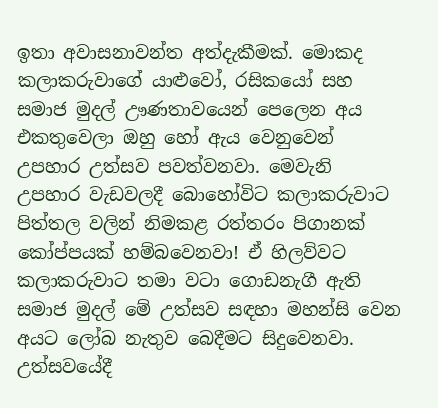ඉතා අවාසනාවන්ත අත්දැකීමක්. මොකද කලාකරුවාගේ යාළුවෝ, රසිකයෝ සහ සමාජ මුදල් ඌණතාවයෙන් පෙලෙන අය එකතුවෙලා ඔහු හෝ ඇය වෙනුවෙන් උපහාර උත්සව පවත්වනවා. මෙවැනි උපහාර වැඩවලදී බොහෝවිට කලාකරුවාට පිත්තල වලින් නිමකළ රත්තරං පිගානක් කෝප්පයක් හම්බවෙනවා! ඒ හිලව්වට කලාකරුවාට තමා වටා ගොඩනැගී ඇති සමාජ මුදල් මේ උත්සව සඳහා මහන්සි වෙන අයට ලෝබ නැතුව බෙදීමට සිදුවෙනවා. උත්සවයේදී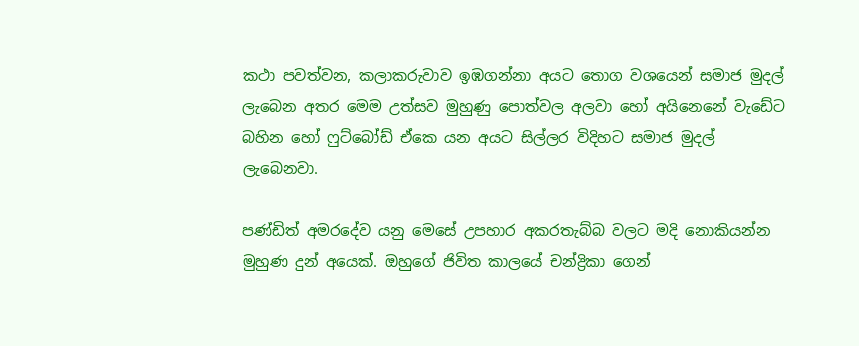කථා පවත්වන, කලාකරුවාව ඉඹගන්නා අයට තොග වශයෙන් සමාජ මුදල් ලැබෙන අතර මෙම උත්සව මුහුණු පොත්වල අලවා හෝ අයිනෙනේ වැඩේට බහින හෝ ෆුට්බෝඩ් ඒකෙ යන අයට සිල්ලර විදිහට සමාජ මුදල් ලැබෙනවා.

පණ්ඩිත් අමරදේව යනු මෙසේ උපහාර අකරතැබ්බ වලට මදි නොකියන්න මුහුණ දුන් අයෙක්. ඔහුගේ ජිවිත කාලයේ චන්ද්‍රිකා ගෙන්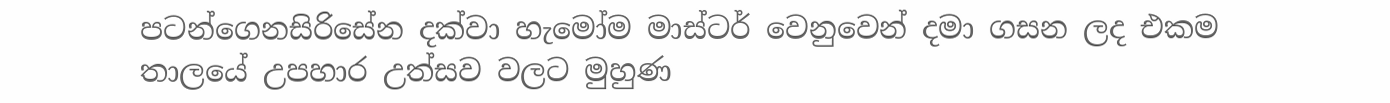පටන්ගෙනසිරිසේන දක්වා හැමෝම මාස්ටර් වෙනුවෙන් දමා ගසන ලද එකම තාලයේ උපහාර උත්සව වලට මුහුණ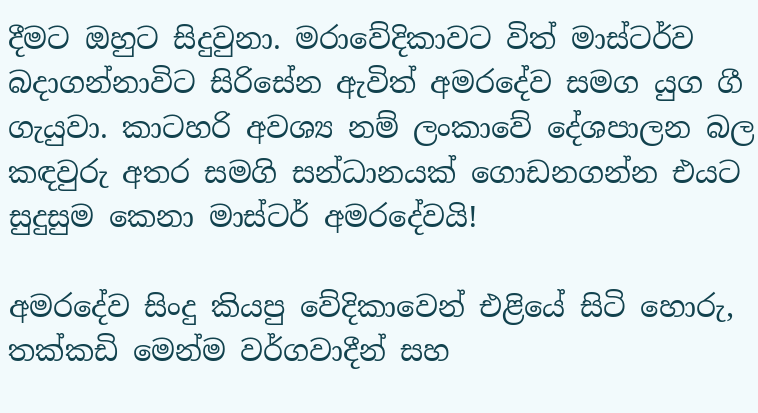දීමට ඔහුට සිදුවුනා. මරාවේදිකාවට විත් මාස්ටර්ව බදාගන්නාවිට සිරිසේන ඇවිත් අමරදේව සමග යුග ගී ගැයුවා. කාටහරි අවශ්‍ය නම් ලංකාවේ දේශපාලන බල කඳවුරු අතර සමගි සන්ධානයක් ගොඩනගන්න එයට සුදුසුම කෙනා මාස්ටර් අමරදේවයි!

අමරදේව සිංදු කියපු වේදිකාවෙන් එළියේ සිටි හොරු, තක්කඩි මෙන්ම වර්ගවාදීන් සහ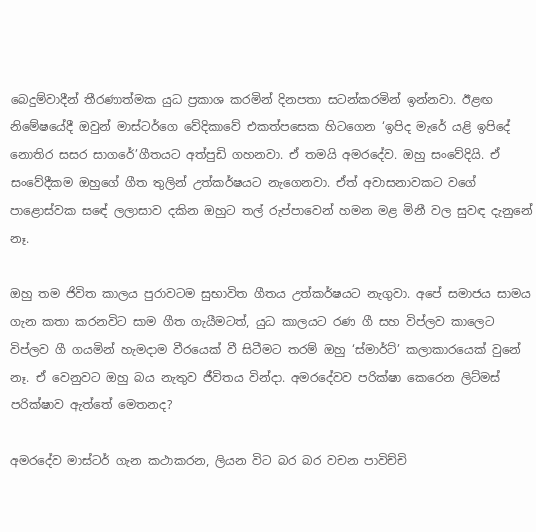බෙදුම්වාදීන් තීරණාත්මක යුධ ප්‍රකාශ කරමින් දිනපතා සටන්කරමින් ඉන්නවා. ඊළඟ නිමේෂයේදී ඔවුන් මාස්ටර්ගෙ වේදිකාවේ එකත්පසෙක හිටගෙන ‘ඉපිද මැරේ යළි ඉපිදේ නොතිර සසර සාගරේ’ගීතයට අත්පුඩි ගහනවා. ඒ තමයි අමරදේව. ඔහු සංවේදියි. ඒ සංවේදීකම ඔහුගේ ගීත තුලින් උත්කර්ෂයට නැගෙනවා. ඒත් අවාසනාවකට වගේ පාළොස්වක සඳේ ලලාසාව දකින ඔහුට තල් රුප්පාවෙන් හමන මළ මිනී වල සුවඳ දැනුනේ නෑ.

ඔහු තම ජිවිත කාලය පුරාවටම සුභාවිත ගීතය උත්කර්ෂයට නැගුවා. අපේ සමාජය සාමය ගැන කතා කරනවිට සාම ගීත ගැයීමටත්, යුධ කාලයට රණ ගී සහ විප්ලව කාලෙට විප්ලව ගී ගයමින් හැමදාම වීරයෙක් වී සිටීමට තරම් ඔහු ‘ස්මාර්ට්’ කලාකාරයෙක් වුනේ නෑ. ඒ වෙනුවට ඔහු බය නැතුව ජීවිතය වින්දා. අමරදේවව පරික්ෂා කෙරෙන ලිට්මස් පරික්ෂාව ඇත්තේ මෙතනද?

අමරදේව මාස්ටර් ගැන කථාකරන, ලියන විට බර බර වචන පාවිච්චි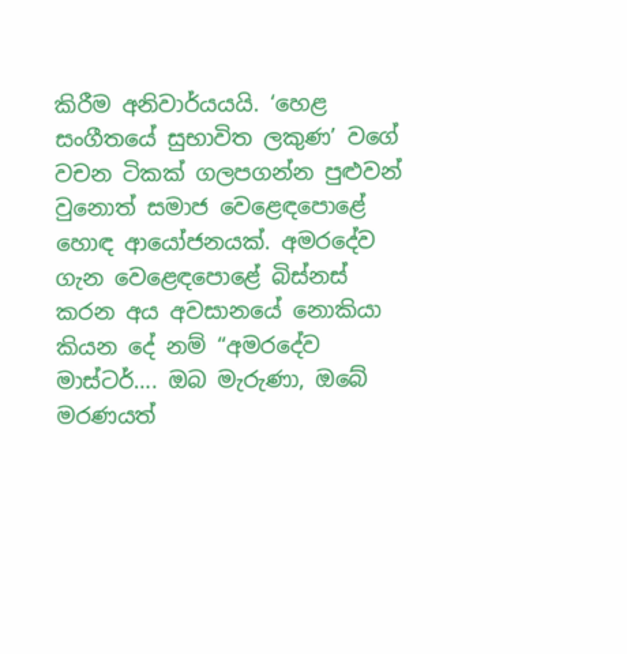කිරීම අනිවාර්යයයි. ‘හෙළ සංගීතයේ සුභාවිත ලකුණ’ වගේ වචන ටිකක් ගලපගන්න පුළුවන් වුනොත් සමාජ වෙළෙඳපොළේ හොඳ ආයෝජනයක්. අමරදේව ගැන වෙළෙඳපොළේ බිස්නස් කරන අය අවසානයේ නොකියා කියන දේ නම් “අමරදේව මාස්ටර්…. ඔබ මැරුණා, ඔබේ මරණයත්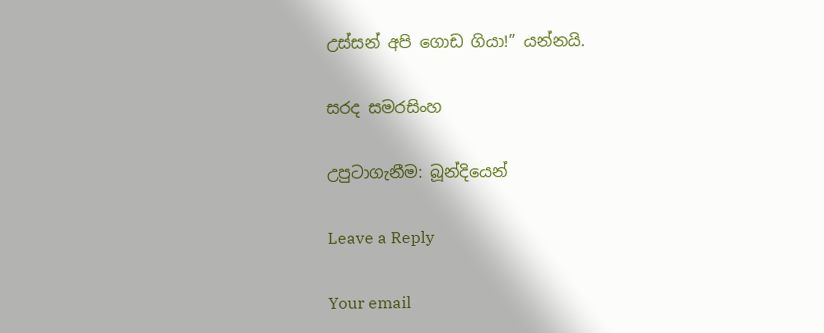උස්සන් අපි ගොඩ ගියා!” යන්නයි.

සරද සමරසිංහ

උපුටාගැනීම: බූන්දියෙන්

Leave a Reply

Your email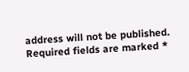address will not be published. Required fields are marked *